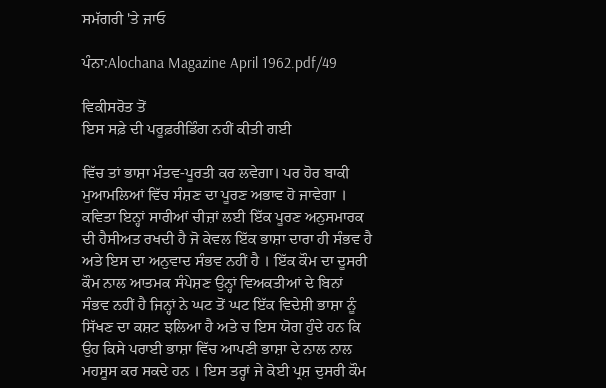ਸਮੱਗਰੀ 'ਤੇ ਜਾਓ

ਪੰਨਾ:Alochana Magazine April 1962.pdf/49

ਵਿਕੀਸਰੋਤ ਤੋਂ
ਇਸ ਸਫ਼ੇ ਦੀ ਪਰੂਫ਼ਰੀਡਿੰਗ ਨਹੀਂ ਕੀਤੀ ਗਈ

ਵਿੱਚ ਤਾਂ ਭਾਸ਼ਾ ਮੰਤਵ-ਪੂਰਤੀ ਕਰ ਲਵੇਗਾ। ਪਰ ਹੋਰ ਬਾਕੀ ਮੁਆਮਲਿਆਂ ਵਿੱਚ ਸੰਸ਼ਣ ਦਾ ਪੂਰਣ ਅਭਾਵ ਹੋ ਜਾਵੇਗਾ । ਕਵਿਤਾ ਇਨ੍ਹਾਂ ਸਾਰੀਆਂ ਚੀਜ਼ਾਂ ਲਈ ਇੱਕ ਪੂਰਣ ਅਨੁਸਮਾਰਕ ਦੀ ਹੈਸੀਅਤ ਰਖਦੀ ਹੈ ਜੋ ਕੇਵਲ ਇੱਕ ਭਾਸ਼ਾ ਦਾਰਾ ਹੀ ਸੰਭਵ ਹੈ ਅਤੇ ਇਸ ਦਾ ਅਨੁਵਾਦ ਸੰਭਵ ਨਹੀਂ ਹੈ । ਇੱਕ ਕੌਮ ਦਾ ਦੂਸਰੀ ਕੌਮ ਨਾਲ ਆਤਮਕ ਸੰਪੇਸ਼ਣ ਉਨ੍ਹਾਂ ਵਿਅਕਤੀਆਂ ਦੇ ਬਿਨਾਂ ਸੰਭਵ ਨਹੀਂ ਹੈ ਜਿਨ੍ਹਾਂ ਨੇ ਘਟ ਤੋਂ ਘਟ ਇੱਕ ਵਿਦੇਸ਼ੀ ਭਾਸ਼ਾ ਨੂੰ ਸਿੱਖਣ ਦਾ ਕਸ਼ਟ ਝਲਿਆ ਹੈ ਅਤੇ ਚ ਇਸ ਯੋਗ ਹੁੰਦੇ ਹਨ ਕਿ ਉਹ ਕਿਸੇ ਪਰਾਈ ਭਾਸ਼ਾ ਵਿੱਚ ਆਪਣੀ ਭਾਸ਼ਾ ਦੇ ਨਾਲ ਨਾਲ ਮਹਸੂਸ ਕਰ ਸਕਦੇ ਹਨ । ਇਸ ਤਰ੍ਹਾਂ ਜੇ ਕੋਈ ਪ੍ਰਸ਼ ਦੁਸਰੀ ਕੌਮ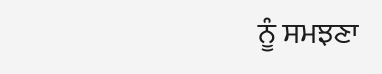ਨੂੰ ਸਮਝਣਾ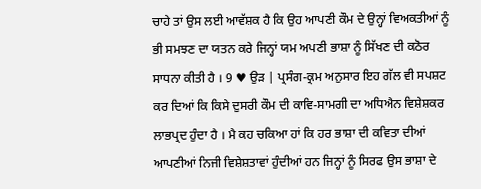ਚਾਹੇ ਤਾਂ ਉਸ ਲਈ ਆਵੱਸ਼ਕ ਹੈ ਕਿ ਉਹ ਆਪਣੀ ਕੌਮ ਦੇ ਉਨ੍ਹਾਂ ਵਿਅਕਤੀਆਂ ਨੂੰ ਭੀ ਸਮਝਣ ਦਾ ਯਤਨ ਕਰੇ ਜਿਨ੍ਹਾਂ ਯਮ ਅਪਣੀ ਭਾਸ਼ਾ ਨੂੰ ਸਿੱਖਣ ਦੀ ਕਠੋਰ ਸਾਧਨਾ ਕੀਤੀ ਹੈ । 9 ♥ ਉੜ | ਪ੍ਰਸੰਗ-ਕ੍ਰਮ ਅਨੁਸਾਰ ਇਹ ਗੱਲ ਵੀ ਸਪਸ਼ਟ ਕਰ ਦਿਆਂ ਕਿ ਕਿਸੇ ਦੁਸਰੀ ਕੌਮ ਦੀ ਕਾਵਿ-ਸਾਮਗੀ ਦਾ ਅਧਿਐਨ ਵਿਸ਼ੇਸ਼ਕਰ ਲਾਭਪ੍ਰਦ ਹੁੰਦਾ ਹੈ । ਮੈ ਕਹ ਚਕਿਆ ਹਾਂ ਕਿ ਹਰ ਭਾਸ਼ਾ ਦੀ ਕਵਿਤਾ ਦੀਆਂ ਆਪਣੀਆਂ ਨਿਜੀ ਵਿਸ਼ੇਸ਼ਤਾਵਾਂ ਹੁੰਦੀਆਂ ਹਨ ਜਿਨ੍ਹਾਂ ਨੂੰ ਸਿਰਫ ਉਸ ਭਾਸ਼ਾ ਦੇ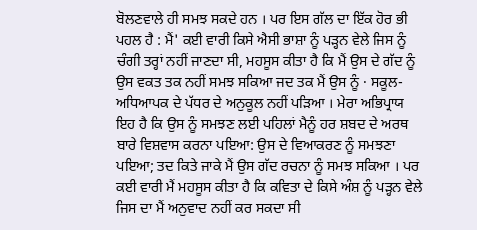ਬੋਲਣਵਾਲੇ ਹੀ ਸਮਝ ਸਕਦੇ ਹਨ । ਪਰ ਇਸ ਗੱਲ ਦਾ ਇੱਕ ਹੋਰ ਭੀ ਪਹਲ ਹੈ : ਮੈਂ' ਕਈ ਵਾਰੀ ਕਿਸੇ ਐਸੀ ਭਾਸ਼ਾ ਨੂੰ ਪੜ੍ਹਨ ਵੇਲੇ ਜਿਸ ਨੂੰ ਚੰਗੀ ਤਰ੍ਹਾਂ ਨਹੀਂ ਜਾਣਦਾ ਸੀ, ਮਹਸੂਸ ਕੀਤਾ ਹੈ ਕਿ ਮੈਂ ਉਸ ਦੇ ਗੱਦ ਨੂੰ ਉਸ ਵਕਤ ਤਕ ਨਹੀਂ ਸਮਝ ਸਕਿਆ ਜਦ ਤਕ ਮੈਂ ਉਸ ਨੂੰ · ਸਕੂਲ-ਅਧਿਆਪਕ ਦੇ ਪੱਧਰ ਦੇ ਅਨੁਕੂਲ ਨਹੀਂ ਪੜਿਆ । ਮੇਰਾ ਅਭਿਪ੍ਰਾਯ ਇਹ ਹੈ ਕਿ ਉਸ ਨੂੰ ਸਮਝਣ ਲਈ ਪਹਿਲਾਂ ਮੈਨੂੰ ਹਰ ਸ਼ਬਦ ਦੇ ਅਰਥ ਬਾਰੇ ਵਿਸ਼ਵਾਸ ਕਰਨਾ ਪਇਆ: ਉਸ ਦੇ ਵਿਆਕਰਣ ਨੂੰ ਸਮਝਣਾ ਪਇਆ; ਤਦ ਕਿਤੇ ਜਾਕੇ ਮੈਂ ਉਸ ਗੱਦ ਰਚਨਾ ਨੂੰ ਸਮਝ ਸਕਿਆ । ਪਰ ਕਈ ਵਾਰੀ ਮੈਂ ਮਹਸੂਸ ਕੀਤਾ ਹੈ ਕਿ ਕਵਿਤਾ ਦੇ ਕਿਸੇ ਅੰਸ਼ ਨੂੰ ਪੜ੍ਹਨ ਵੇਲੇ ਜਿਸ ਦਾ ਮੈਂ ਅਨੁਵਾਦ ਨਹੀਂ ਕਰ ਸਕਦਾ ਸੀ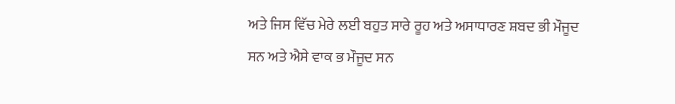ਅਤੇ ਜਿਸ ਵਿੱਚ ਮੇਰੇ ਲਈ ਬਹੁਤ ਸਾਰੇ ਰੂਹ ਅਤੇ ਅਸਾਧਾਰਣ ਸ਼ਬਦ ਭੀ ਮੌਜੂਦ ਸਨ ਅਤੇ ਐਸੇ ਵਾਕ ਭ ਮੌਜੂਦ ਸਨ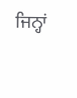ਜਿਨ੍ਹਾਂ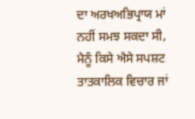ਦਾ ਅਰਖਅਭਿਪ੍ਰਾਯ ਮਾਂ ਨਹੀਂ ਸਮਝ ਸਕਦਾ ਸੀ, ਮੈਨੂੰ ਕਿਸੇ ਐਸੇ ਸਪਸ਼ਟ ਤਾਤਕਾਲਿਕ ਵਿਚਾਰ ਜਾਂ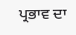ਪ੍ਰਭਾਵ ਦਾ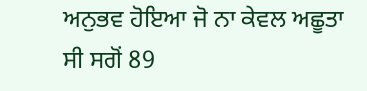ਅਨੁਭਵ ਹੋਇਆ ਜੋ ਨਾ ਕੇਵਲ ਅਛੂਤਾ ਸੀ ਸਗੋਂ 89